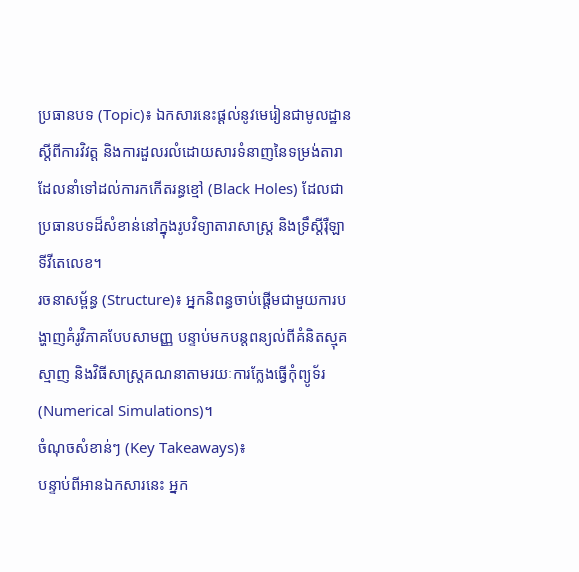ប្រធានបទ (Topic)៖ ឯកសារនេះផ្តល់នូវមេរៀនជាមូលដ្ឋានស្តីពីការវិវត្ត និងការដួលរលំដោយសារទំនាញនៃទម្រង់តារាដែលនាំទៅដល់ការកកើតរន្ធខ្មៅ (Black Holes) ដែលជាប្រធានបទដ៏សំខាន់នៅក្នុងរូបវិទ្យាតារាសាស្ត្រ និងទ្រឹស្តីរ៉ឺឡាទីវីតេលេខ។
រចនាសម្ព័ន្ធ (Structure)៖ អ្នកនិពន្ធចាប់ផ្តើមជាមួយការបង្ហាញគំរូវិភាគបែបសាមញ្ញ បន្ទាប់មកបន្តពន្យល់ពីគំនិតស្មុគស្មាញ និងវិធីសាស្ត្រគណនាតាមរយៈការក្លែងធ្វើកុំព្យូទ័រ (Numerical Simulations)។
ចំណុចសំខាន់ៗ (Key Takeaways)៖
បន្ទាប់ពីអានឯកសារនេះ អ្នក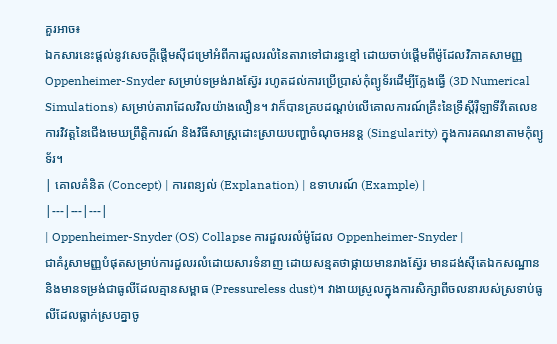គួរអាច៖
ឯកសារនេះផ្តល់នូវសេចក្តីផ្តើមស៊ីជម្រៅអំពីការដួលរលំនៃតារាទៅជារន្ធខ្មៅ ដោយចាប់ផ្តើមពីម៉ូដែលវិភាគសាមញ្ញ Oppenheimer-Snyder សម្រាប់ទម្រង់រាងស្វ៊ែរ រហូតដល់ការប្រើប្រាស់កុំព្យូទ័រដើម្បីក្លែងធ្វើ (3D Numerical Simulations) សម្រាប់តារាដែលវិលយ៉ាងលឿន។ វាក៏បានគ្របដណ្តប់លើគោលការណ៍គ្រឹះនៃទ្រឹស្តីរ៉ឺឡាទីវីតេលេខ ការវិវត្តនៃជើងមេឃព្រឹត្តិការណ៍ និងវិធីសាស្ត្រដោះស្រាយបញ្ហាចំណុចអនន្ត (Singularity) ក្នុងការគណនាតាមកុំព្យូទ័រ។
| គោលគំនិត (Concept) | ការពន្យល់ (Explanation) | ឧទាហរណ៍ (Example) |
|---|---|---|
| Oppenheimer-Snyder (OS) Collapse ការដួលរលំម៉ូដែល Oppenheimer-Snyder |
ជាគំរូសាមញ្ញបំផុតសម្រាប់ការដួលរលំដោយសារទំនាញ ដោយសន្មតថាផ្កាយមានរាងស្វ៊ែរ មានដង់ស៊ីតេឯកសណ្ឋាន និងមានទម្រង់ជាធូលីដែលគ្មានសម្ពាធ (Pressureless dust)។ វាងាយស្រួលក្នុងការសិក្សាពីចលនារបស់ស្រទាប់ធូលីដែលធ្លាក់ស្របគ្នាចូ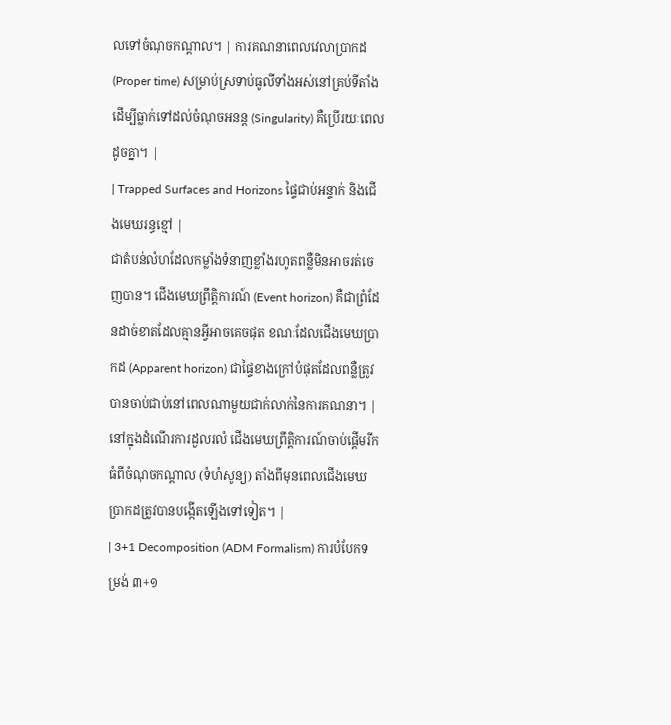លទៅចំណុចកណ្តាល។ | ការគណនាពេលវេលាប្រាកដ (Proper time) សម្រាប់ស្រទាប់ធូលីទាំងអស់នៅគ្រប់ទីតាំងដើម្បីធ្លាក់ទៅដល់ចំណុចអនន្ត (Singularity) គឺប្រើរយៈពេលដូចគ្នា។ |
| Trapped Surfaces and Horizons ផ្ទៃជាប់អន្ទាក់ និងជើងមេឃរន្ធខ្មៅ |
ជាតំបន់លំហដែលកម្លាំងទំនាញខ្លាំងរហូតពន្លឺមិនអាចរត់ចេញបាន។ ជើងមេឃព្រឹត្តិការណ៍ (Event horizon) គឺជាព្រំដែនដាច់ខាតដែលគ្មានអ្វីអាចគេចផុត ខណៈដែលជើងមេឃប្រាកដ (Apparent horizon) ជាផ្ទៃខាងក្រៅបំផុតដែលពន្លឺត្រូវបានចាប់ជាប់នៅពេលណាមួយជាក់លាក់នៃការគណនា។ | នៅក្នុងដំណើរការដួលរលំ ជើងមេឃព្រឹត្តិការណ៍ចាប់ផ្តើមរីកធំពីចំណុចកណ្តាល (ទំហំសូន្យ) តាំងពីមុនពេលជើងមេឃប្រាកដត្រូវបានបង្កើតឡើងទៅទៀត។ |
| 3+1 Decomposition (ADM Formalism) ការបំបែកទម្រង់ ៣+១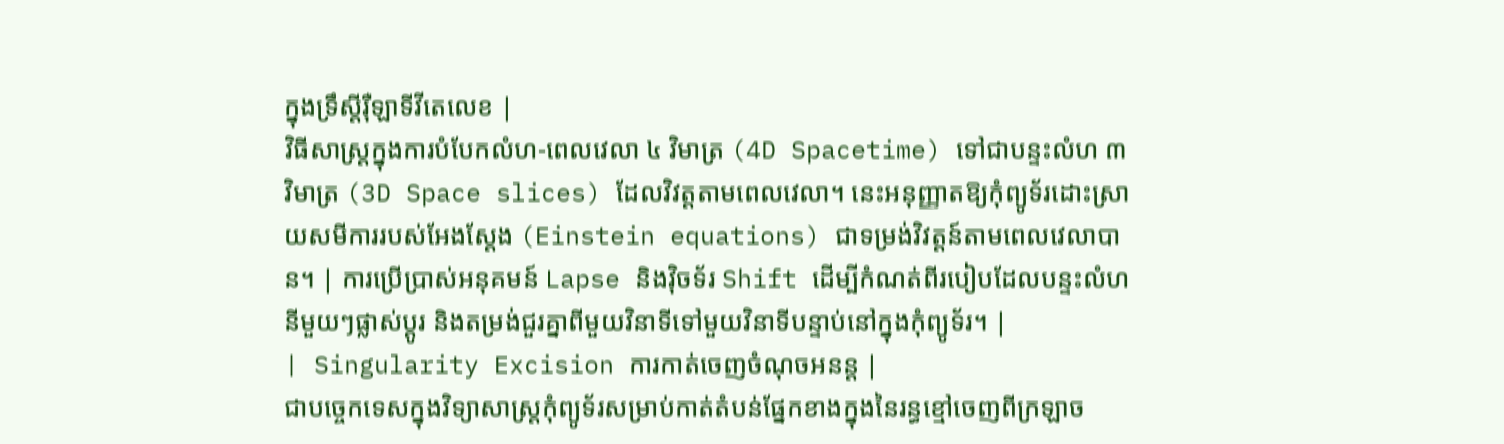ក្នុងទ្រឹស្តីរ៉ឺឡាទីវីតេលេខ |
វិធីសាស្ត្រក្នុងការបំបែកលំហ-ពេលវេលា ៤ វិមាត្រ (4D Spacetime) ទៅជាបន្ទះលំហ ៣ វិមាត្រ (3D Space slices) ដែលវិវត្តតាមពេលវេលា។ នេះអនុញ្ញាតឱ្យកុំព្យូទ័រដោះស្រាយសមីការរបស់អែងស្តែង (Einstein equations) ជាទម្រង់វិវត្តន៍តាមពេលវេលាបាន។ | ការប្រើប្រាស់អនុគមន៍ Lapse និងវ៉ិចទ័រ Shift ដើម្បីកំណត់ពីរបៀបដែលបន្ទះលំហនីមួយៗផ្លាស់ប្តូរ និងតម្រង់ជួរគ្នាពីមួយវិនាទីទៅមួយវិនាទីបន្ទាប់នៅក្នុងកុំព្យូទ័រ។ |
| Singularity Excision ការកាត់ចេញចំណុចអនន្ត |
ជាបច្ចេកទេសក្នុងវិទ្យាសាស្ត្រកុំព្យូទ័រសម្រាប់កាត់តំបន់ផ្នែកខាងក្នុងនៃរន្ធខ្មៅចេញពីក្រឡាច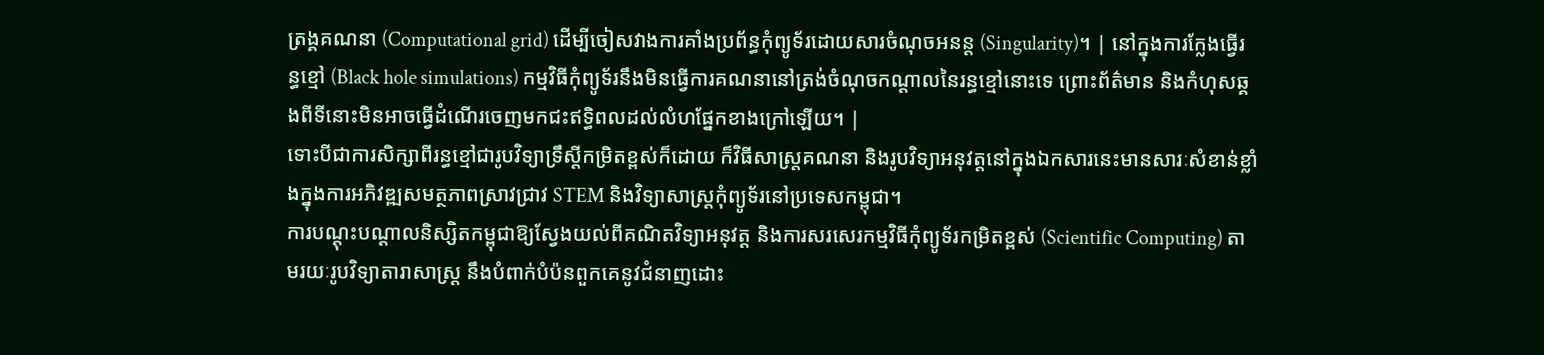ត្រង្គគណនា (Computational grid) ដើម្បីចៀសវាងការគាំងប្រព័ន្ធកុំព្យូទ័រដោយសារចំណុចអនន្ត (Singularity)។ | នៅក្នុងការក្លែងធ្វើរន្ធខ្មៅ (Black hole simulations) កម្មវិធីកុំព្យូទ័រនឹងមិនធ្វើការគណនានៅត្រង់ចំណុចកណ្តាលនៃរន្ធខ្មៅនោះទេ ព្រោះព័ត៌មាន និងកំហុសឆ្គងពីទីនោះមិនអាចធ្វើដំណើរចេញមកជះឥទ្ធិពលដល់លំហផ្នែកខាងក្រៅឡើយ។ |
ទោះបីជាការសិក្សាពីរន្ធខ្មៅជារូបវិទ្យាទ្រឹស្តីកម្រិតខ្ពស់ក៏ដោយ ក៏វិធីសាស្ត្រគណនា និងរូបវិទ្យាអនុវត្តនៅក្នុងឯកសារនេះមានសារៈសំខាន់ខ្លាំងក្នុងការអភិវឌ្ឍសមត្ថភាពស្រាវជ្រាវ STEM និងវិទ្យាសាស្ត្រកុំព្យូទ័រនៅប្រទេសកម្ពុជា។
ការបណ្តុះបណ្តាលនិស្សិតកម្ពុជាឱ្យស្វែងយល់ពីគណិតវិទ្យាអនុវត្ត និងការសរសេរកម្មវិធីកុំព្យូទ័រកម្រិតខ្ពស់ (Scientific Computing) តាមរយៈរូបវិទ្យាតារាសាស្ត្រ នឹងបំពាក់បំប៉នពួកគេនូវជំនាញដោះ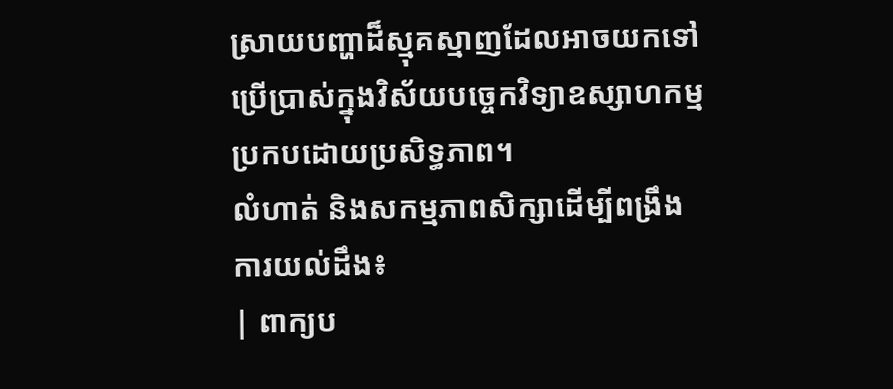ស្រាយបញ្ហាដ៏ស្មុគស្មាញដែលអាចយកទៅប្រើប្រាស់ក្នុងវិស័យបច្ចេកវិទ្យាឧស្សាហកម្មប្រកបដោយប្រសិទ្ធភាព។
លំហាត់ និងសកម្មភាពសិក្សាដើម្បីពង្រឹងការយល់ដឹង៖
| ពាក្យប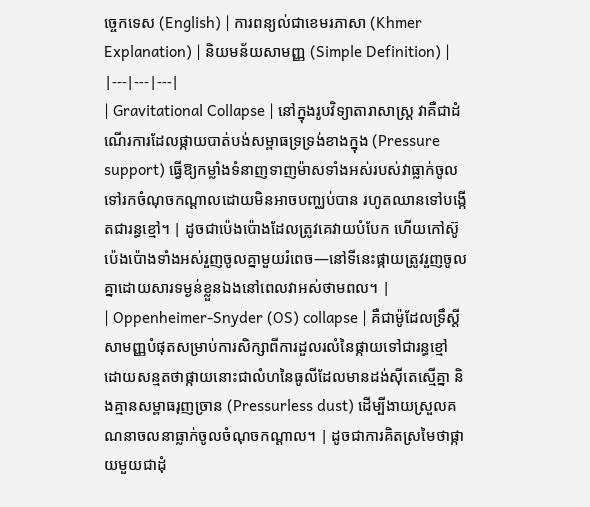ច្ចេកទេស (English) | ការពន្យល់ជាខេមរភាសា (Khmer Explanation) | និយមន័យសាមញ្ញ (Simple Definition) |
|---|---|---|
| Gravitational Collapse | នៅក្នុងរូបវិទ្យាតារាសាស្ត្រ វាគឺជាដំណើរការដែលផ្កាយបាត់បង់សម្ពាធទ្រទ្រង់ខាងក្នុង (Pressure support) ធ្វើឱ្យកម្លាំងទំនាញទាញម៉ាសទាំងអស់របស់វាធ្លាក់ចូលទៅរកចំណុចកណ្តាលដោយមិនអាចបញ្ឈប់បាន រហូតឈានទៅបង្កើតជារន្ធខ្មៅ។ | ដូចជាប៉េងប៉ោងដែលត្រូវគេវាយបំបែក ហើយកៅស៊ូប៉េងប៉ោងទាំងអស់រួញចូលគ្នាមួយរំពេច—នៅទីនេះផ្កាយត្រូវរួញចូលគ្នាដោយសារទម្ងន់ខ្លួនឯងនៅពេលវាអស់ថាមពល។ |
| Oppenheimer-Snyder (OS) collapse | គឺជាម៉ូដែលទ្រឹស្តីសាមញ្ញបំផុតសម្រាប់ការសិក្សាពីការដួលរលំនៃផ្កាយទៅជារន្ធខ្មៅ ដោយសន្មតថាផ្កាយនោះជាលំហនៃធូលីដែលមានដង់ស៊ីតេស្មើគ្នា និងគ្មានសម្ពាធរុញច្រាន (Pressurless dust) ដើម្បីងាយស្រួលគណនាចលនាធ្លាក់ចូលចំណុចកណ្តាល។ | ដូចជាការគិតស្រមៃថាផ្កាយមួយជាដុំ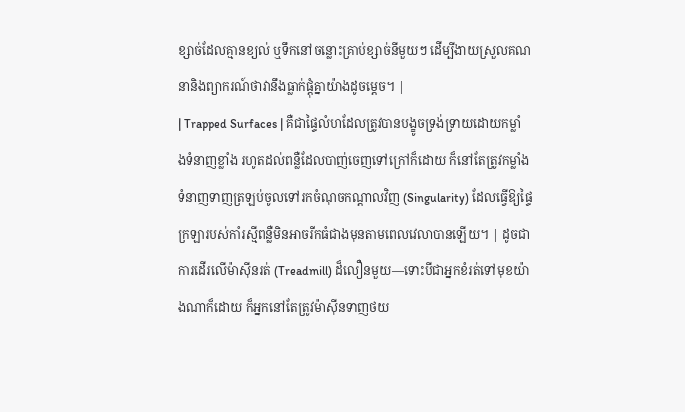ខ្សាច់ដែលគ្មានខ្យល់ ឬទឹកនៅចន្លោះគ្រាប់ខ្សាច់នីមួយៗ ដើម្បីងាយស្រួលគណនានិងព្យាករណ៍ថាវានឹងធ្លាក់ផ្តុំគ្នាយ៉ាងដូចម្តេច។ |
| Trapped Surfaces | គឺជាផ្ទៃលំហដែលត្រូវបានបង្ខូចទ្រង់ទ្រាយដោយកម្លាំងទំនាញខ្លាំង រហូតដល់ពន្លឺដែលបាញ់ចេញទៅក្រៅក៏ដោយ ក៏នៅតែត្រូវកម្លាំងទំនាញទាញត្រឡប់ចូលទៅរកចំណុចកណ្តាលវិញ (Singularity) ដែលធ្វើឱ្យផ្ទៃក្រឡារបស់កាំរស្មីពន្លឺមិនអាចរីកធំជាងមុនតាមពេលវេលាបានឡើយ។ | ដូចជាការដើរលើម៉ាស៊ីនរត់ (Treadmill) ដ៏លឿនមួយ—ទោះបីជាអ្នកខំរត់ទៅមុខយ៉ាងណាក៏ដោយ ក៏អ្នកនៅតែត្រូវម៉ាស៊ីនទាញថយ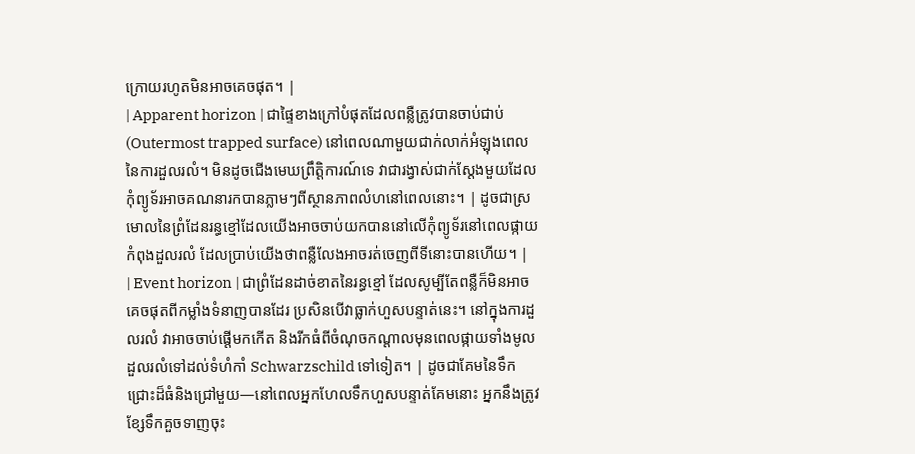ក្រោយរហូតមិនអាចគេចផុត។ |
| Apparent horizon | ជាផ្ទៃខាងក្រៅបំផុតដែលពន្លឺត្រូវបានចាប់ជាប់ (Outermost trapped surface) នៅពេលណាមួយជាក់លាក់អំឡុងពេលនៃការដួលរលំ។ មិនដូចជើងមេឃព្រឹត្តិការណ៍ទេ វាជារង្វាស់ជាក់ស្តែងមួយដែលកុំព្យូទ័រអាចគណនារកបានភ្លាមៗពីស្ថានភាពលំហនៅពេលនោះ។ | ដូចជាស្រមោលនៃព្រំដែនរន្ធខ្មៅដែលយើងអាចចាប់យកបាននៅលើកុំព្យូទ័រនៅពេលផ្កាយកំពុងដួលរលំ ដែលប្រាប់យើងថាពន្លឺលែងអាចរត់ចេញពីទីនោះបានហើយ។ |
| Event horizon | ជាព្រំដែនដាច់ខាតនៃរន្ធខ្មៅ ដែលសូម្បីតែពន្លឺក៏មិនអាចគេចផុតពីកម្លាំងទំនាញបានដែរ ប្រសិនបើវាធ្លាក់ហួសបន្ទាត់នេះ។ នៅក្នុងការដួលរលំ វាអាចចាប់ផ្តើមកកើត និងរីកធំពីចំណុចកណ្តាលមុនពេលផ្កាយទាំងមូលដួលរលំទៅដល់ទំហំកាំ Schwarzschild ទៅទៀត។ | ដូចជាគែមនៃទឹកជ្រោះដ៏ធំនិងជ្រៅមួយ—នៅពេលអ្នកហែលទឹកហួសបន្ទាត់គែមនោះ អ្នកនឹងត្រូវខ្សែទឹកគួចទាញចុះ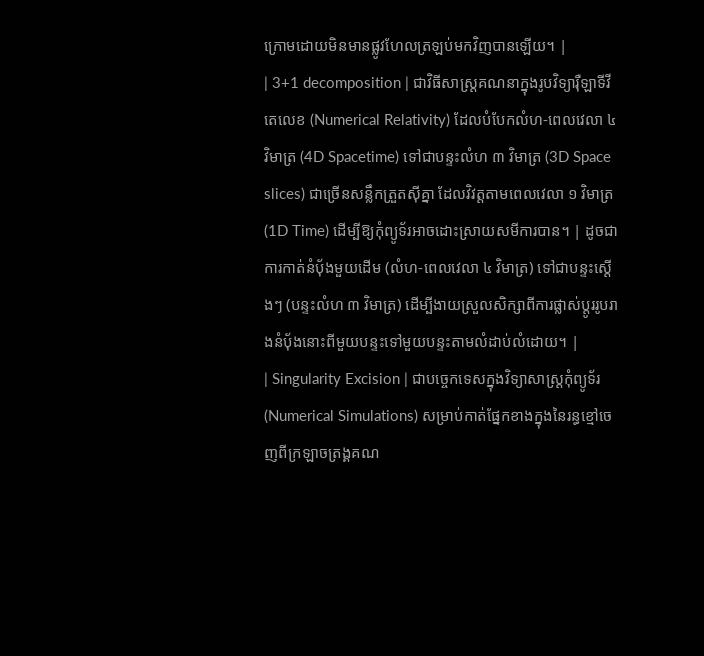ក្រោមដោយមិនមានផ្លូវហែលត្រឡប់មកវិញបានឡើយ។ |
| 3+1 decomposition | ជាវិធីសាស្ត្រគណនាក្នុងរូបវិទ្យារ៉ឺឡាទីវីតេលេខ (Numerical Relativity) ដែលបំបែកលំហ-ពេលវេលា ៤ វិមាត្រ (4D Spacetime) ទៅជាបន្ទះលំហ ៣ វិមាត្រ (3D Space slices) ជាច្រើនសន្លឹកត្រួតស៊ីគ្នា ដែលវិវត្តតាមពេលវេលា ១ វិមាត្រ (1D Time) ដើម្បីឱ្យកុំព្យូទ័រអាចដោះស្រាយសមីការបាន។ | ដូចជាការកាត់នំប៉័ងមួយដើម (លំហ-ពេលវេលា ៤ វិមាត្រ) ទៅជាបន្ទះស្តើងៗ (បន្ទះលំហ ៣ វិមាត្រ) ដើម្បីងាយស្រួលសិក្សាពីការផ្លាស់ប្តូររូបរាងនំប៉័ងនោះពីមួយបន្ទះទៅមួយបន្ទះតាមលំដាប់លំដោយ។ |
| Singularity Excision | ជាបច្ចេកទេសក្នុងវិទ្យាសាស្ត្រកុំព្យូទ័រ (Numerical Simulations) សម្រាប់កាត់ផ្នែកខាងក្នុងនៃរន្ធខ្មៅចេញពីក្រឡាចត្រង្គគណ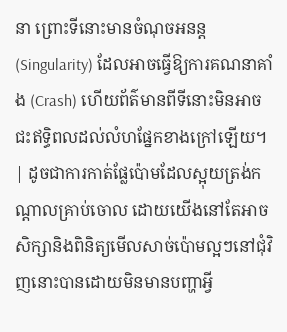នា ព្រោះទីនោះមានចំណុចអនន្ត (Singularity) ដែលអាចធ្វើឱ្យការគណនាគាំង (Crash) ហើយព័ត៌មានពីទីនោះមិនអាចជះឥទ្ធិពលដល់លំហផ្នែកខាងក្រៅឡើយ។ | ដូចជាការកាត់ផ្លែប៉ោមដែលស្អុយត្រង់កណ្តាលគ្រាប់ចោល ដោយយើងនៅតែអាចសិក្សានិងពិនិត្យមើលសាច់ប៉ោមល្អៗនៅជុំវិញនោះបានដោយមិនមានបញ្ហាអ្វី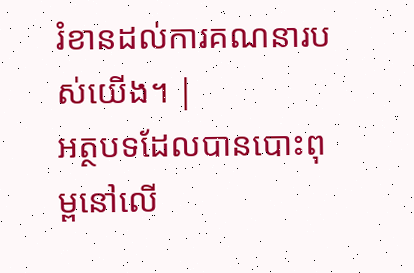រំខានដល់ការគណនារបស់យើង។ |
អត្ថបទដែលបានបោះពុម្ពនៅលើ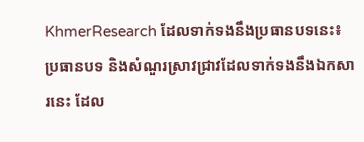KhmerResearch ដែលទាក់ទងនឹងប្រធានបទនេះ៖
ប្រធានបទ និងសំណួរស្រាវជ្រាវដែលទាក់ទងនឹងឯកសារនេះ ដែល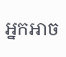អ្នកអាច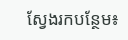ស្វែងរកបន្ថែម៖